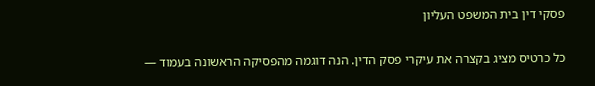פסקי דין בית המשפט העליון

כל כרטיס מציג בקצרה את עיקרי פסק הדין. הנה דוגמה מהפסיקה הראשונה בעמוד —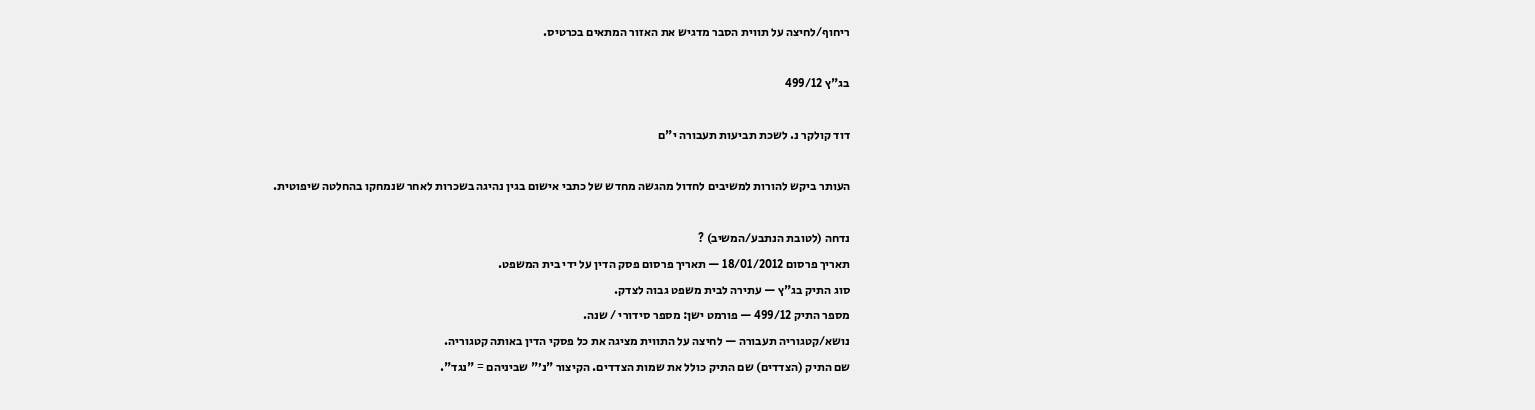ריחוף/לחיצה על תווית הסבר מדגיש את האזור המתאים בכרטיס.

בג"ץ 499/12

דוד קולקר נ. לשכת תביעות תעבורה י"ם

העותר ביקש להורות למשיבים לחדול מהגשה מחדש של כתבי אישום בגין נהיגה בשכרות לאחר שנמחקו בהחלטה שיפוטית.

נדחה (לטובת הנתבע/המשיב) ?
תאריך פרסום 18/01/2012 — תאריך פרסום פסק הדין על ידי בית המשפט.
סוג התיק בג"ץ — עתירה לבית משפט גבוה לצדק.
מספר התיק 499/12 — פורמט ישן: מספר סידורי / שנה.
נושא/קטגוריה תעבורה — לחיצה על התווית מציגה את כל פסקי הדין באותה קטגוריה.
שם התיק (הצדדים) שם התיק כולל את שמות הצדדים. הקיצור "נ׳" שביניהם = "נגד".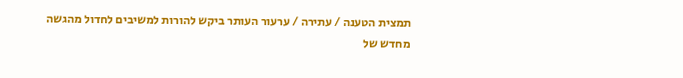תמצית הטענה / עתירה / ערעור העותר ביקש להורות למשיבים לחדול מהגשה מחדש של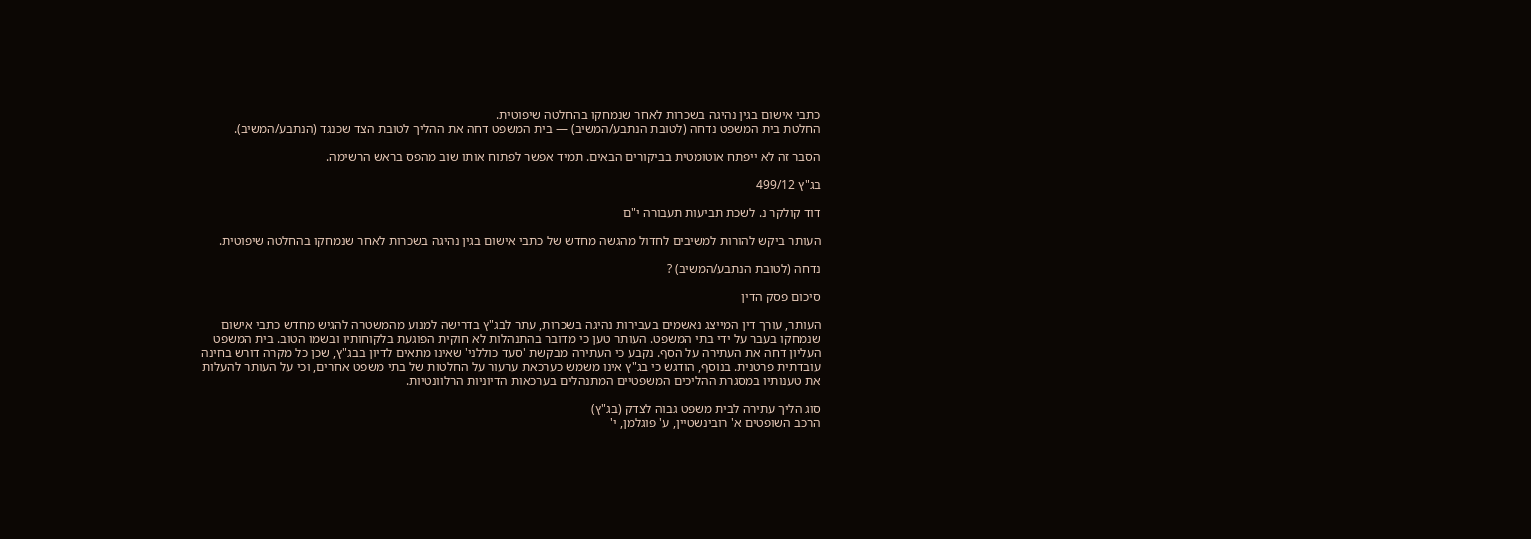כתבי אישום בגין נהיגה בשכרות לאחר שנמחקו בהחלטה שיפוטית.
החלטת בית המשפט נדחה (לטובת הנתבע/המשיב) — בית המשפט דחה את ההליך לטובת הצד שכנגד (הנתבע/המשיב).

הסבר זה לא ייפתח אוטומטית בביקורים הבאים. תמיד אפשר לפתוח אותו שוב מהפס בראש הרשימה.

בג"ץ 499/12

דוד קולקר נ. לשכת תביעות תעבורה י"ם

העותר ביקש להורות למשיבים לחדול מהגשה מחדש של כתבי אישום בגין נהיגה בשכרות לאחר שנמחקו בהחלטה שיפוטית.

נדחה (לטובת הנתבע/המשיב) ?

סיכום פסק הדין

העותר, עורך דין המייצג נאשמים בעבירות נהיגה בשכרות, עתר לבג"ץ בדרישה למנוע מהמשטרה להגיש מחדש כתבי אישום שנמחקו בעבר על ידי בתי המשפט. העותר טען כי מדובר בהתנהלות לא חוקית הפוגעת בלקוחותיו ובשמו הטוב. בית המשפט העליון דחה את העתירה על הסף. נקבע כי העתירה מבקשת 'סעד כוללני' שאינו מתאים לדיון בבג"ץ, שכן כל מקרה דורש בחינה עובדתית פרטנית. בנוסף, הודגש כי בג"ץ אינו משמש כערכאת ערעור על החלטות של בתי משפט אחרים, וכי על העותר להעלות את טענותיו במסגרת ההליכים המשפטיים המתנהלים בערכאות הדיוניות הרלוונטיות.

סוג הליך עתירה לבית משפט גבוה לצדק (בג"ץ)
הרכב השופטים א' רובינשטיין, ע' פוגלמן, י'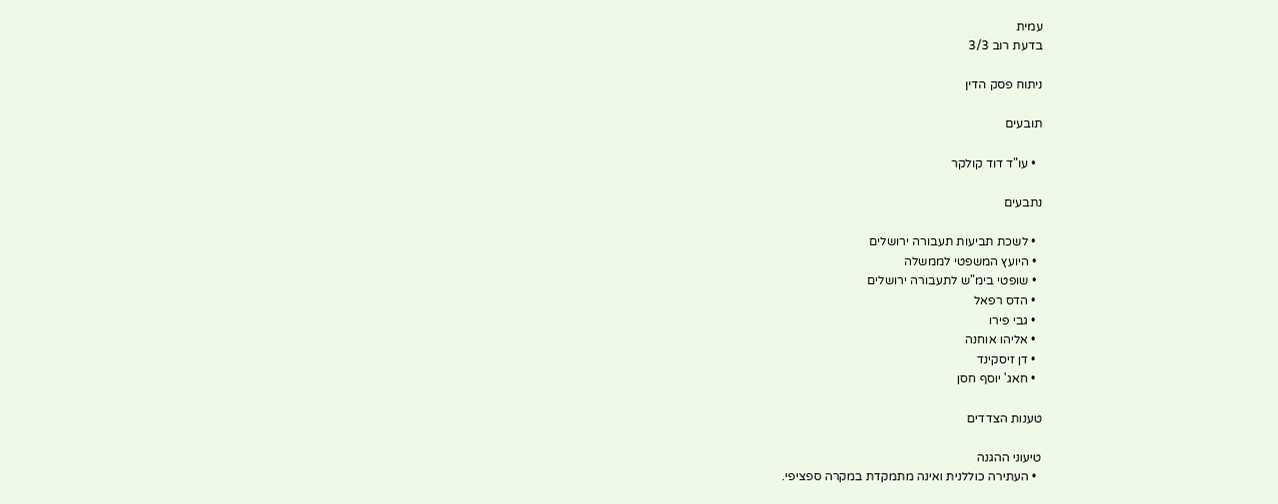עמית
בדעת רוב 3/3

ניתוח פסק הדין

תובעים

  • עו"ד דוד קולקר

נתבעים

  • לשכת תביעות תעבורה ירושלים
  • היועץ המשפטי לממשלה
  • שופטי בימ"ש לתעבורה ירושלים
  • הדס רפאל
  • גבי פירו
  • אליהו אוחנה
  • דן זיסקינד
  • חאג' יוסף חסן

טענות הצדדים

טיעוני ההגנה
  • העתירה כוללנית ואינה מתמקדת במקרה ספציפי.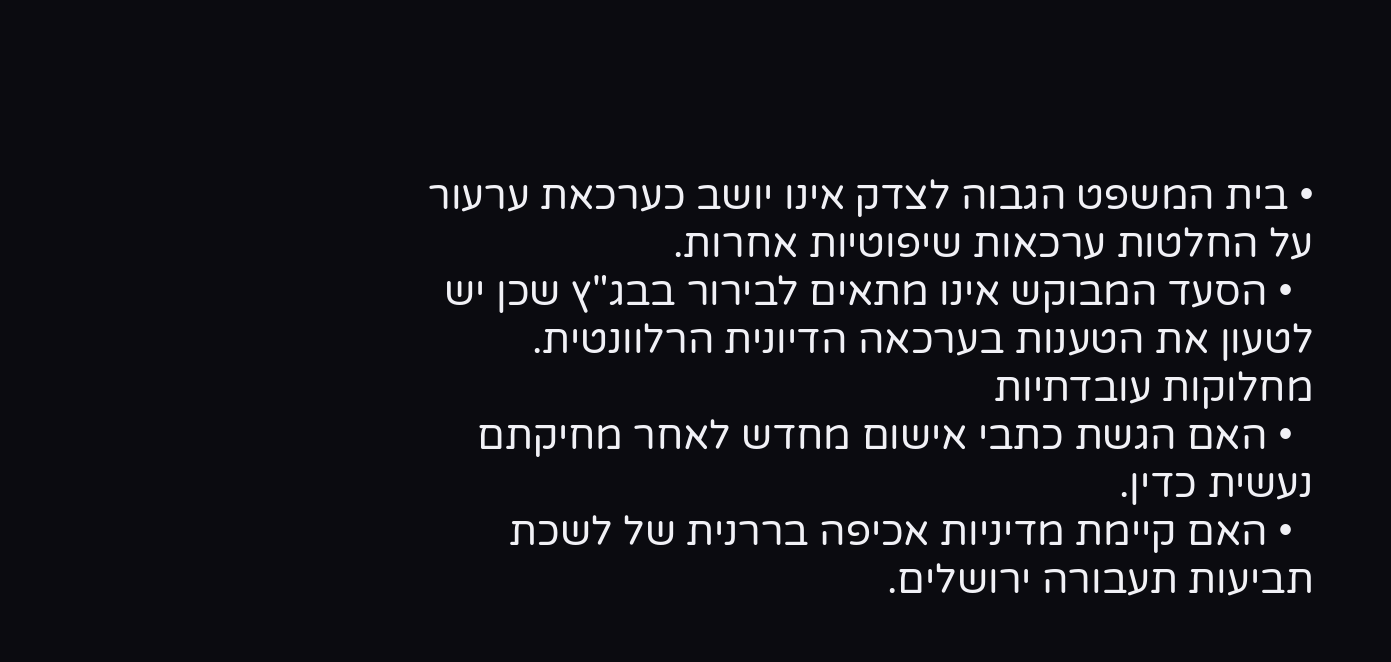• בית המשפט הגבוה לצדק אינו יושב כערכאת ערעור על החלטות ערכאות שיפוטיות אחרות.
  • הסעד המבוקש אינו מתאים לבירור בבג"ץ שכן יש לטעון את הטענות בערכאה הדיונית הרלוונטית.
מחלוקות עובדתיות
  • האם הגשת כתבי אישום מחדש לאחר מחיקתם נעשית כדין.
  • האם קיימת מדיניות אכיפה בררנית של לשכת תביעות תעבורה ירושלים.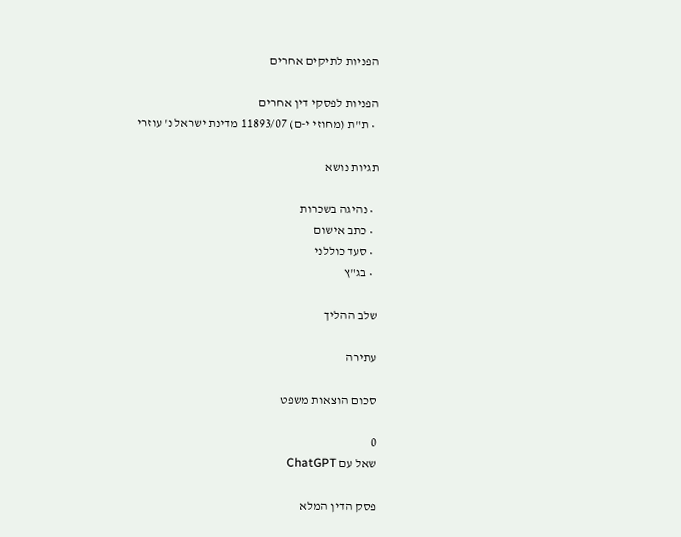הפניות לתיקים אחרים

הפניות לפסקי דין אחרים
  • ת"ת (מחוזי י-ם) 11893/07 מדינת ישראל נ' עוזרי

תגיות נושא

  • נהיגה בשכרות
  • כתב אישום
  • סעד כוללני
  • בג"ץ

שלב ההליך

עתירה

סכום הוצאות משפט

0
שאל עם ChatGPT

פסק הדין המלא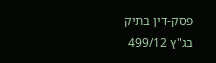פסק-דין בתיק בג"ץ 499/12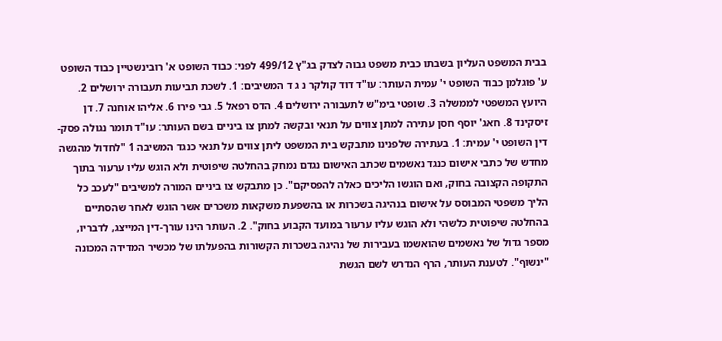בבית המשפט העליון בשבתו כבית משפט גבוה לצדק בג"ץ 499/12 לפני: כבוד השופט א' רובינשטיין כבוד השופט ע' פוגלמן כבוד השופט י' עמית העותר: עו"ד דוד קולקר נ ג ד המשיבים: 1. לשכת תביעות תעבורה ירושלים 2. היועץ המשפטי לממשלה 3. שופטי בימ"ש לתעבורה ירושלים 4. הדס רפאל 5. גבי פירו 6. אליהו אוחנה 7. דן זיסקינד 8. חאג' יוסף חסן עתירה למתן צווים על תנאי ובקשה למתן צו ביניים בשם העותר: עו"ד תומר נגולה פסק-דין השופט י' עמית: 1. בעתירה שלפנינו מתבקש בית המשפט ליתן צווים על תנאי כנגד המשיבה 1 "לחדול מהגשה מחדש של כתבי אישום כנגד נאשמים שכתב האישום נגדם נמחק בהחלטה שיפוטית ולא הוגש עליו ערעור בתוך התקופה הקצובה בחוק, ואם הוגשו הליכים כאלה להפסיקם". כן מתבקש צו ביניים המורה למשיבים "לעכב כל הליך משפטי המבוסס על אישום בנהיגה בשכרות או בהשפעת משקאות משכרים אשר הוגש לאחר שהסתיים בהחלטה שיפוטית כלשהי ולא הוגש עליו ערעור במועד הקבוע בחוק". 2. העותר הינו עורך-דין המייצג, לדבריו, מספר גדול של נאשמים שהואשמו בעבירות של נהיגה בשכרות הקשורות בהפעלתו של מכשיר המדידה המכונה "ינשוף". לטענת העותר, הרף הנדרש לשם הגשת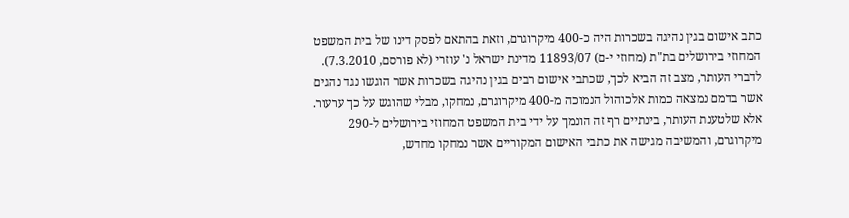כתב אישום בגין נהיגה בשכרות היה כ-400 מיקרוגרם, וזאת בהתאם לפסק דינו של בית המשפט המחוזי בירושלים בת"ת (מחוזי י-ם) 11893/07 מדינת ישראל נ' עוזרי (לא פורסם, 7.3.2010). לדברי העותר, מצב זה הביא לכך, שכתבי אישום רבים בגין נהיגה בשכרות אשר הוגשו נגד נהגים אשר בדמם נמצאה כמות אלכוהול הנמוכה מ-400 מיקרוגרם, נמחקו, מבלי שהוגש על כך ערעור. אלא שלטענת העותר, בינתיים רף זה הונמך על ידי בית המשפט המחוזי בירושלים ל-290 מיקרוגרם, והמשיבה מגישה את כתבי האישום המקוריים אשר נמחקו מחדש,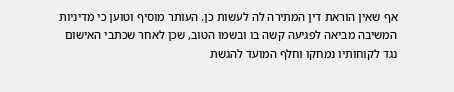אף שאין הוראת דין המתירה לה לעשות כן. העותר מוסיף וטוען כי מדיניות המשיבה מביאה לפגיעה קשה בו ובשמו הטוב, שכן לאחר שכתבי האישום נגד לקוחותיו נמחקו וחלף המועד להגשת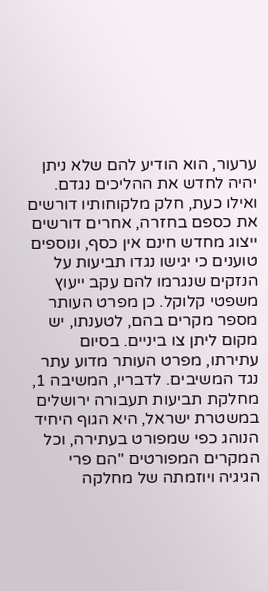ערעור, הוא הודיע להם שלא ניתן יהיה לחדש את ההליכים נגדם. ואילו כעת, חלק מלקוחותיו דורשים את כספם בחזרה, אחרים דורשים ייצוג מחדש חינם אין כסף, ונוספים טוענים כי יגישו נגדו תביעות על הנזקים שנגרמו להם עקב ייעוץ משפטי קלוקל. כן מפרט העותר מספר מקרים בהם, לטענתו, יש מקום ליתן צו ביניים. בסיום עתירתו, מפרט העותר מדוע עתר נגד המשיבים. לדבריו, המשיבה 1, מחלקת תביעות תעבורה ירושלים במשטרת ישראל, היא הגוף היחיד הנוהג כפי שמפורט בעתירה, וכל המקרים המפורטים "הם פרי הגיגיה ויוזמתה של מחלקה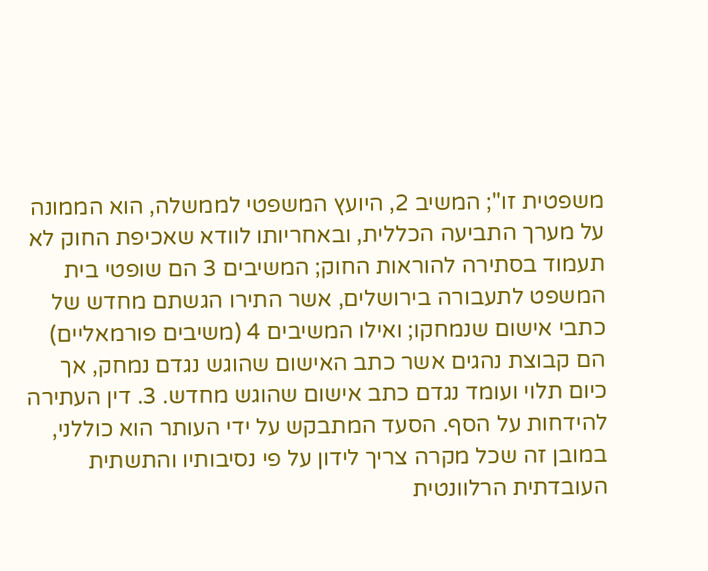משפטית זו"; המשיב 2, היועץ המשפטי לממשלה, הוא הממונה על מערך התביעה הכללית, ובאחריותו לוודא שאכיפת החוק לא תעמוד בסתירה להוראות החוק; המשיבים 3 הם שופטי בית המשפט לתעבורה בירושלים, אשר התירו הגשתם מחדש של כתבי אישום שנמחקו; ואילו המשיבים 4 (משיבים פורמאליים) הם קבוצת נהגים אשר כתב האישום שהוגש נגדם נמחק, אך כיום תלוי ועומד נגדם כתב אישום שהוגש מחדש. 3. דין העתירה להידחות על הסף. הסעד המתבקש על ידי העותר הוא כוללני, במובן זה שכל מקרה צריך לידון על פי נסיבותיו והתשתית העובדתית הרלוונטית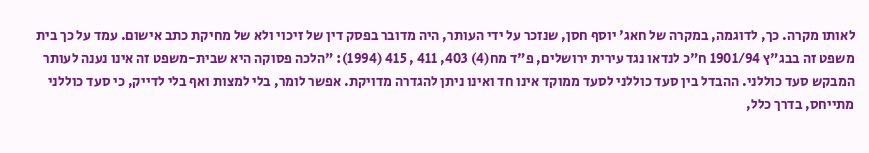לאותו מקרה. כך, לדוגמה, במקרה של חאג' יוסף חסן, שנזכר על ידי העותר, היה מדובר בפסק דין של זיכוי ולא של מחיקת כתב אישום. עמד על כך בית משפט זה בבג"ץ 1901/94 ח"כ לנדאו נגד עירית ירושלים, פ"ד מח(4) 403, 411 , 415 (1994): "הלכה פסוקה היא שבית-משפט זה אינו נענה לעותר המבקש סעד כוללני. ההבדל בין סעד כוללני לסעד ממוקד אינו חד ואינו ניתן להגדרה מדויקת. אפשר לומר, בלי למצות ואף בלי לדייק, כי סעד כוללני מתייחס, בדרך כלל,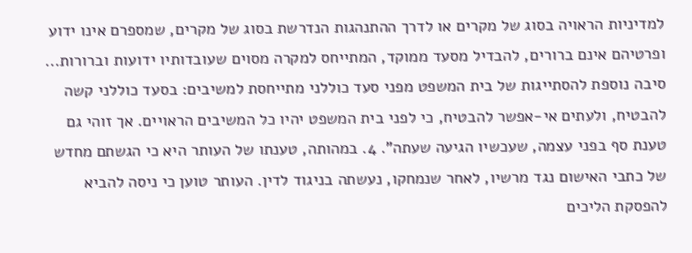למדיניות הראויה בסוג של מקרים או לדרך ההתנהגות הנדרשת בסוג של מקרים, שמספרם אינו ידוע ופרטיהם אינם ברורים, להבדיל מסעד ממוקד, המתייחס למקרה מסוים שעובדותיו ידועות וברורות... סיבה נוספת להסתייגות של בית המשפט מפני סעד כוללני מתייחסת למשיבים: בסעד כוללני קשה להבטיח, ולעתים אי-אפשר להבטיח, כי לפני בית המשפט יהיו כל המשיבים הראויים. אך זוהי גם טענת סף בפני עצמה, שעכשיו הגיעה שעתה". 4. במהותה, טענתו של העותר היא כי הגשתם מחדש של כתבי האישום נגד מרשיו, לאחר שנמחקו, נעשתה בניגוד לדין. העותר טוען כי ניסה להביא להפסקת הליכים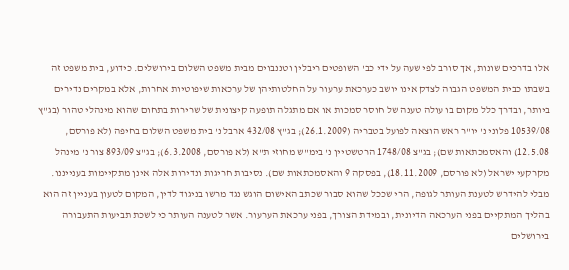אלו בדרכים שונות, אך סורב לפי שעה על ידי כב' השופטים ריבלין וטננבוים מבית משפט השלום בירושלים. כידוע, בית משפט זה בשבתו כבית המשפט הגבוה לצדק אינו יושב כערכאת ערעור על החלטותיהן של ערכאות שיפוטיות אחרות, אלא במקרים נדירים ביותר, ובדרך כלל מקום בו עולה טענה של חוסר סמכות או אם מתגלה תופעה קיצונית של שרירות בתחום שהוא מינהלי טהור (בג"ץ 10539/08 פלוני נ' יו"ר ראש הוצאה לפועל בטבריה (26.1.2009); בג"ץ 432/08 ארבל נ' בית משפט השלום בחיפה (לא פורסם, 12.5.08) והאסמכתאות שם); בג"צ 1748/08 הרטשטיין נ' בימ"ש מחוזי ת"א (לא פורסם, 6.3.2008); בג"צ 893/09 צור נ' מינהל מקרקעי ישראל (לא פורסם, 18.11.2009), בפסקה 9 והאסמכתאות שם). נסיבות חריגות ונדירות אלה אינן מתקיימות בענייננו. מבלי להידרש לטענת העותר לגופה, הרי שככל שהוא סבור שכתב האישום הוגש נגד מרשו בניגוד לדין, המקום לטעון בעניין זה הוא בהליך המתקיים בפני הערכאה הדיונית, ובמידת הצורך, בפני ערכאת הערעור. אשר לטענה העותר כי לשכת תביעות התעבורה בירושלים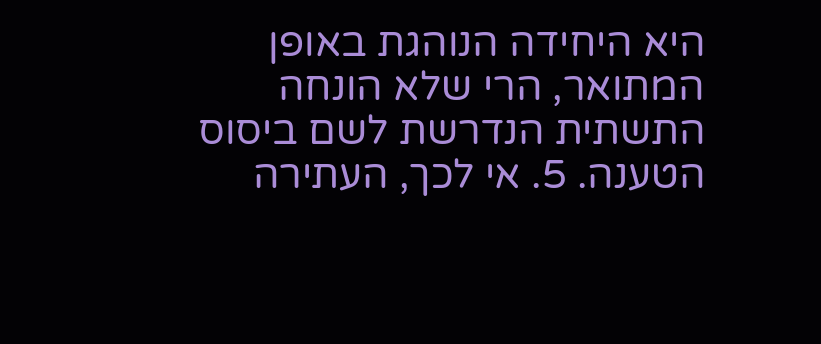היא היחידה הנוהגת באופן המתואר, הרי שלא הונחה התשתית הנדרשת לשם ביסוס הטענה. 5. אי לכך, העתירה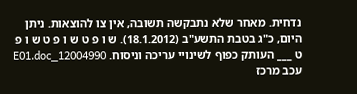נדחית. מאחר שלא נתבקשה תשובה, אין צו להוצאות. ניתן היום, כ"ג בטבת התשע"ב (18.1.2012). ש ו פ ט ש ו פ ט ש ו פ ט ___ העותק כפוף לשינויי עריכה וניסוח. 12004990_E01.doc עכב מרכז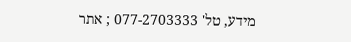מידע, טל' 077-2703333 ; אתר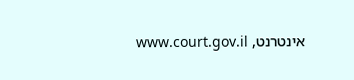אינטרנט, www.court.gov.il